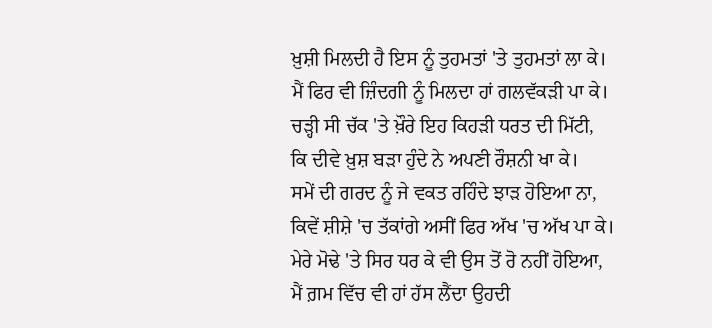ਖ਼ੁਸ਼ੀ ਮਿਲਦੀ ਹੈ ਇਸ ਨੂੰ ਤੁਹਮਤਾਂ 'ਤੇ ਤੁਹਮਤਾਂ ਲਾ ਕੇ।
ਮੈਂ ਫਿਰ ਵੀ ਜ਼ਿੰਦਗੀ ਨੂੰ ਮਿਲਦਾ ਹਾਂ ਗਲਵੱਕੜੀ ਪਾ ਕੇ।
ਚੜ੍ਹੀ ਸੀ ਚੱਕ 'ਤੇ ਖ਼ੌਰੇ ਇਹ ਕਿਹੜੀ ਧਰਤ ਦੀ ਮਿੱਟੀ,
ਕਿ ਦੀਵੇ ਖ਼ੁਸ਼ ਬੜਾ ਹੁੰਦੇ ਨੇ ਅਪਣੀ ਰੌਸ਼ਨੀ ਖਾ ਕੇ।
ਸਮੇਂ ਦੀ ਗਰਦ ਨੂੰ ਜੇ ਵਕਤ ਰਹਿੰਦੇ ਝਾੜ ਹੋਇਆ ਨਾ,
ਕਿਵੇਂ ਸ਼ੀਸ਼ੇ 'ਚ ਤੱਕਾਂਗੇ ਅਸੀਂ ਫਿਰ ਅੱਖ 'ਚ ਅੱਖ ਪਾ ਕੇ।
ਮੇਰੇ ਮੋਢੇ 'ਤੇ ਸਿਰ ਧਰ ਕੇ ਵੀ ਉਸ ਤੋਂ ਰੋ ਨਹੀਂ ਹੋਇਆ,
ਮੈਂ ਗ਼ਮ ਵਿੱਚ ਵੀ ਹਾਂ ਹੱਸ ਲੈਂਦਾ ਉਹਦੀ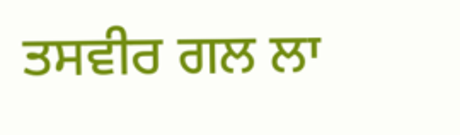ਤਸਵੀਰ ਗਲ ਲਾ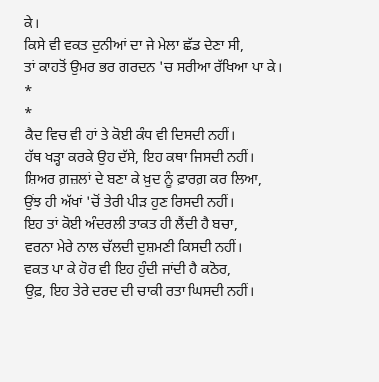ਕੇ।
ਕਿਸੇ ਵੀ ਵਕਤ ਦੁਨੀਆਂ ਦਾ ਜੇ ਮੇਲਾ ਛੱਡ ਦੇਣਾ ਸੀ,
ਤਾਂ ਕਾਹਤੋਂ ਉਮਰ ਭਰ ਗਰਦਨ 'ਚ ਸਰੀਆ ਰੱਖਿਆ ਪਾ ਕੇ।
*
*
ਕੈਦ ਵਿਚ ਵੀ ਹਾਂ ਤੇ ਕੋਈ ਕੰਧ ਵੀ ਦਿਸਦੀ ਨਹੀਂ।
ਹੱਥ ਖੜ੍ਹਾ ਕਰਕੇ ਉਹ ਦੱਸੇ, ਇਹ ਕਥਾ ਜਿਸਦੀ ਨਹੀਂ।
ਸ਼ਿਅਰ ਗ਼ਜ਼ਲਾਂ ਦੇ ਬਣਾ ਕੇ ਖ਼ੁਦ ਨੂੰ ਫ਼ਾਰਗ਼ ਕਰ ਲਿਆ,
ਉਂਝ ਹੀ ਅੱਖਾਂ 'ਚੋਂ ਤੇਰੀ ਪੀੜ ਹੁਣ ਰਿਸਦੀ ਨਹੀਂ।
ਇਹ ਤਾਂ ਕੋਈ ਅੰਦਰਲੀ ਤਾਕਤ ਹੀ ਲੈਂਦੀ ਹੈ ਬਚਾ,
ਵਰਨਾ ਮੇਰੇ ਨਾਲ ਚੱਲਦੀ ਦੁਸ਼ਮਣੀ ਕਿਸਦੀ ਨਹੀਂ।
ਵਕਤ ਪਾ ਕੇ ਹੋਰ ਵੀ ਇਹ ਹੁੰਦੀ ਜਾਂਦੀ ਹੈ ਕਠੋਰ,
ਉਫ਼, ਇਹ ਤੇਰੇ ਦਰਦ ਦੀ ਚਾਕੀ ਰਤਾ ਘਿਸਦੀ ਨਹੀਂ।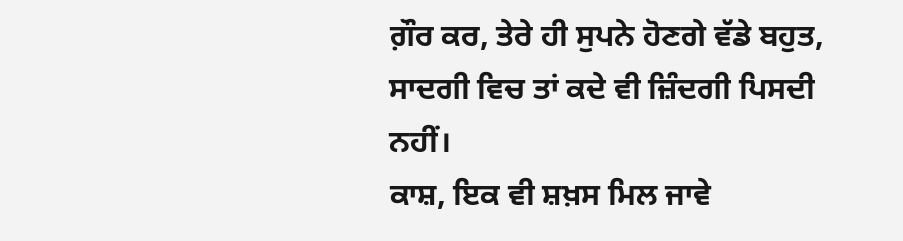ਗ਼ੌਰ ਕਰ, ਤੇਰੇ ਹੀ ਸੁਪਨੇ ਹੋਣਗੇ ਵੱਡੇ ਬਹੁਤ,
ਸਾਦਗੀ ਵਿਚ ਤਾਂ ਕਦੇ ਵੀ ਜ਼ਿੰਦਗੀ ਪਿਸਦੀ ਨਹੀਂ।
ਕਾਸ਼, ਇਕ ਵੀ ਸ਼ਖ਼ਸ ਮਿਲ ਜਾਵੇ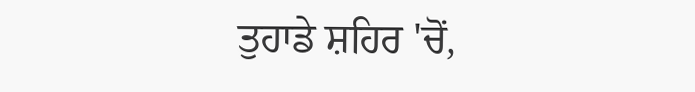ਤੁਹਾਡੇ ਸ਼ਹਿਰ 'ਚੋਂ,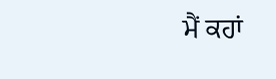ਮੈਂ ਕਹਾਂ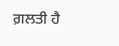ਗ਼ਲਤੀ ਹੈ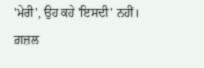'ਮੇਰੀ', ਉਹ ਕਹੇ 'ਇਸਦੀ' ਨਹੀਂ।
ਗ਼ਜ਼ਲ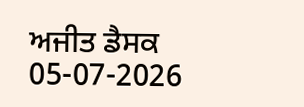ਅਜੀਤ ਡੈਸਕ
05-07-2026